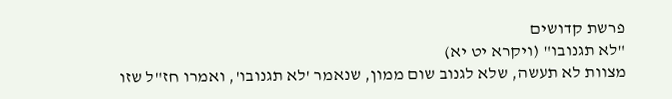פרשת קדושים
"לא תגנובו" (ויקרא יט יא)
מצוות לא תעשה, שלא לגנוב שום ממון, שנאמר 'לא תגנובו', ואמרו חז"ל שזו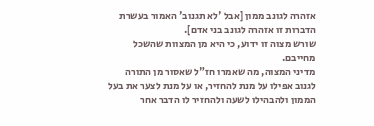אזהרה לגונב ממון [אבל 'לא תגנוב' האמור בעשרת הדברות זו אזהרה לגונב בני אדם].
שורש מצוה זו ידוע, כי היא מן המצוות שהשכל מחייבם.
מדיני המצוה, מה שאמרו חז"ל שאסור מן התורה לגנוב אפילו על מנת להחזיר, או על מנת לצער את בעל הממון ולהבהילו לשעה ולהחזיר לו הדבר אחר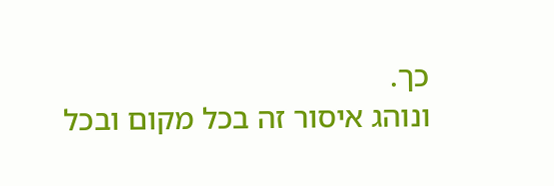כך.
ונוהג איסור זה בכל מקום ובכל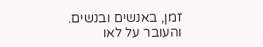זמן, באנשים ובנשים. והעובר על לאו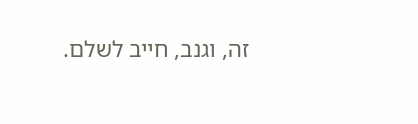זה, וגנב, חייב לשלם.